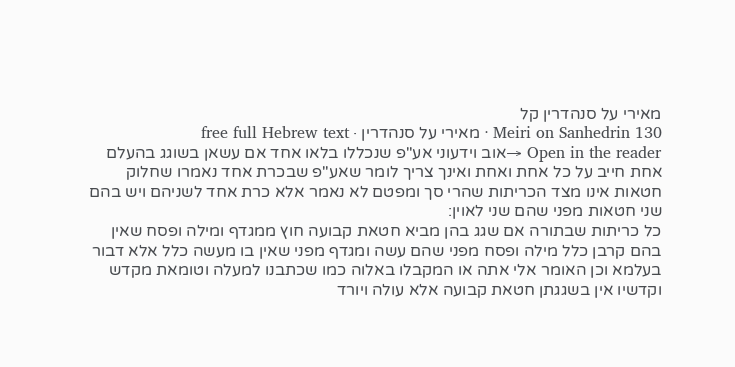מאירי על סנהדרין קל
Meiri on Sanhedrin 130 · מאירי על סנהדרין · free full Hebrew text
Open in the reader →אוב וידעוני אע"פ שנכללו בלאו אחד אם עשאן בשוגג בהעלם אחת חייב על כל אחת ואחת ואינך צריך לומר שאע"פ שבכרת אחד נאמרו שחלוק חטאות אינו מצד הכריתות שהרי סך ומפטם לא נאמר אלא כרת אחד לשניהם ויש בהם שני חטאות מפני שהם שני לאוין:
כל כריתות שבתורה אם שגג בהן מביא חטאת קבועה חוץ ממגדף ומילה ופסח שאין בהם קרבן כלל מילה ופסח מפני שהם עשה ומגדף מפני שאין בו מעשה כלל אלא דבור בעלמא וכן האומר אלי אתה או המקבלו באלוה כמו שכתבנו למעלה וטומאת מקדש וקדשיו אין בשגגתן חטאת קבועה אלא עולה ויורד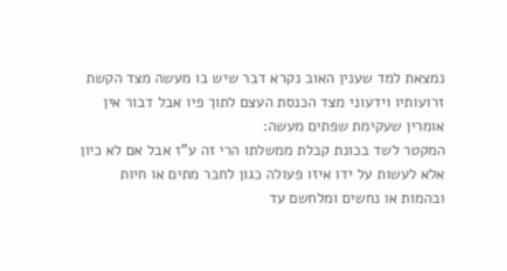נמצאת למד שענין האוב נקרא דבר שיש בו מעשה מצד הקשת זרועותיו וידעוני מצד הכנסת העצם לתוך פיו אבל דבור אין אומרין שעקימת שפתים מעשה:
המקטר לשד בכונת קבלת ממשלתו הרי זה ע"ז אבל אם לא כיון אלא לעשות על ידו איזו פעולה כגון לחבר מתים או חיות ובהמות או נחשים ומלחשם עד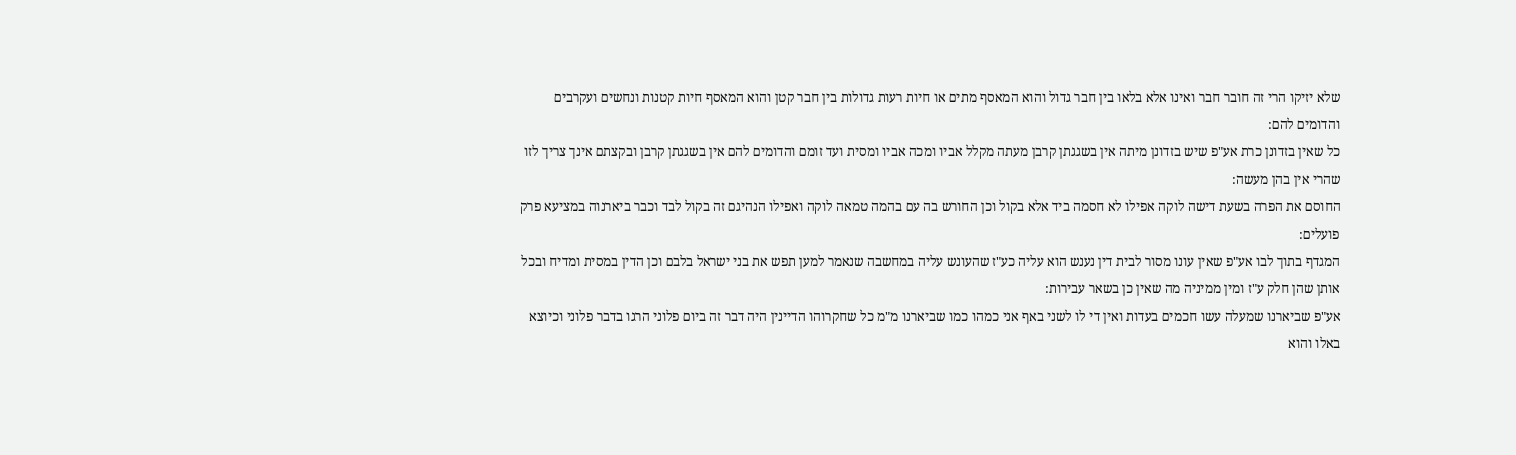שלא יזיקו הרי זה חובר חבר ואינו אלא בלאו בין חבר גדול והוא המאסף מתים או חיות רעות גדולות בין חבר קטן והוא המאסף חיות קטנות ונחשים ועקרבים והדומים להם:
כל שאין בזדונן כרת אע"פ שיש בזדונן מיתה אין בשגגתן קרבן מעתה מקלל אביו ומכה אביו ומסית ועד זומם והדומים להם אין בשגגתן קרבן ובקצתם אינך צריך לזו שהרי אין בהן מעשה:
החוסם את הפרה בשעת דישה לוקה אפילו לא חסמה ביד אלא בקול וכן החורש בה עם בהמה טמאה לוקה ואפילו הנהיגם זה בקול לבד וכבר ביארנוה במציעא פרק פועלים:
המגדף בתוך לבו אע"פ שאין עונו מסור לבית דין נענש הוא עליה כע"ז שהעונש עליה במחשבה שנאמר למען תפש את בני ישראל בלבם וכן הדין במסית ומדיח ובכל אותן שהן חלק ע"ז ומין ממיניה מה שאין כן בשאר עבירות:
אע"פ שביארנו שמעלה עשו חכמים בעדות ואין די לו לשני באף אני כמהו כמו שביארנו מ"מ כל שחקרוהו הדיינין היה דבר זה ביום פלוני הרגו בדבר פלוני וכיוצא באלו והוא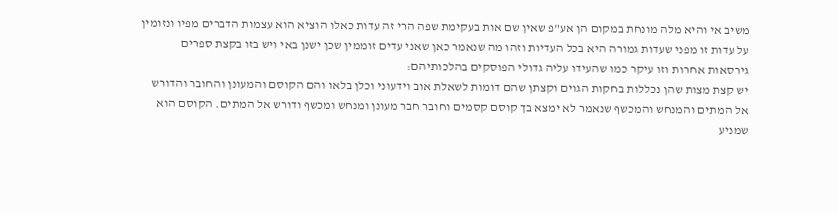משיב אי והיא מלה מונחת במקום הן אע"פ שאין שם אות בעקימת שפה הרי זה עדות כאלו הוציא הוא עצמות הדברים מפיו ונזומין על עדות זו מפני שעדות גמורה היא בכל העדיות וזהו מה שנאמר כאן שאני עדים זוממין שכן ישנן באי ויש בזו בקצת ספרים גירסאות אחרות וזו עיקר כמו שהעידו עליה גדולי הפוסקים בהלכותיהם:
יש קצת מצות שהן נכללות בחקות הגוים וקצתן שהם דומות לשאלת אוב וידעוני וכלן בלאו והם הקוסם והמעונן והחובר והדורש אל המתים והמנחש והמכשף שנאמר לא ימצא בך קוסם קסמים וחובר חבר מעונן ומנחש ומכשף ודורש אל המתים. הקוסם הוא שמניע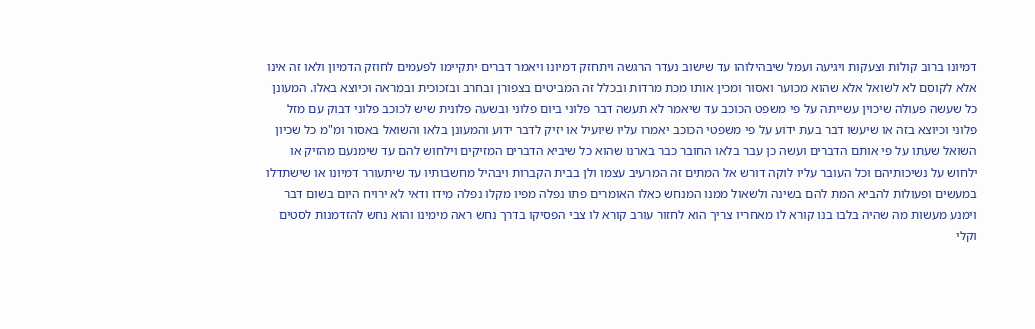דמיונו ברוב קולות וצעקות ויגיעה ועמל שיבהילוהו עד שישוב נעדר הרגשה ויתחזק דמיונו ויאמר דברים יתקיימו לפעמים לחוזק הדמיון ולאו זה אינו אלא לקוסם לא לשואל אלא שהוא מכוער ואסור ומכין אותו מכת מרדות ובכלל זה המביטים בצפורן ובחרב ובזכוכית ובמראה וכיוצא באלו. המעונן כל שעשה פעולה שיכוין עשייתה על פי משפט הכוכב עד שיאמר לא תעשה דבר פלוני ביום פלוני ובשעה פלונית שיש לכוכב פלוני דבוק עם מזל פלוני וכיוצא בזה או שיעשו דבר בעת ידוע על פי משפטי הכוכב יאמרו עליו שיועיל או יזיק לדבר ידוע והמעונן בלאו והשואל באסור ומ"מ כל שכיון השואל שעתו על פי אותם הדברים ועשה כן עבר בלאו החובר כבר בארנו שהוא כל שיביא הדברים המזיקים וילחוש להם עד שימנעם מהזיק או ילחוש על נשיכותיהם וכל העובר עליו לוקה דורש אל המתים זה המרעיב עצמו ולן בבית הקברות ויבהיל מחשבותיו עד שיתעורר דמיונו או שישתדלו במעשים ופעולות להביא המת להם בשינה ולשאול ממנו המנחש כאלו האומרים פתו נפלה מפיו מקלו נפלה מידו ודאי לא ירויח היום בשום דבר וימנע מעשות מה שהיה בלבו בנו קורא לו מאחריו צריך הוא לחזור עורב קורא לו צבי הפסיקו בדרך נחש ראה מימינו והוא נחש להזדמנות לסטים וקלי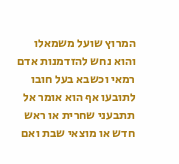המרוץ שועל משמאלו והוא נחש להזדמנות אדם רמאי וכשבא בעל חובו לתובעו אף הוא אומר אל תתבעני שחרית או ראש חדש או מוצאי שבת ואם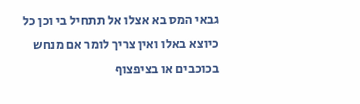גבאי המס בא אצלו אל תתחיל בי וכן כל כיוצא באלו ואין צריך לומר אם מנחש בכוכבים או בציפצוף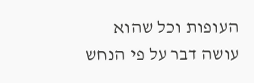העופות וכל שהוא עושה דבר על פי הנחש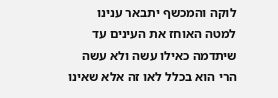לוקה והמכשף יתבאר ענינו למטה האוחז את העינים עד שיתדמה כאילו עשה ולא עשה הרי הוא בכלל לאו זה אלא שאינו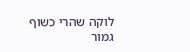לוקה שהרי כשוף גמור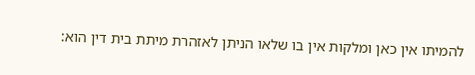להמיתו אין כאן ומלקות אין בו שלאו הניתן לאזהרת מיתת בית דין הוא: